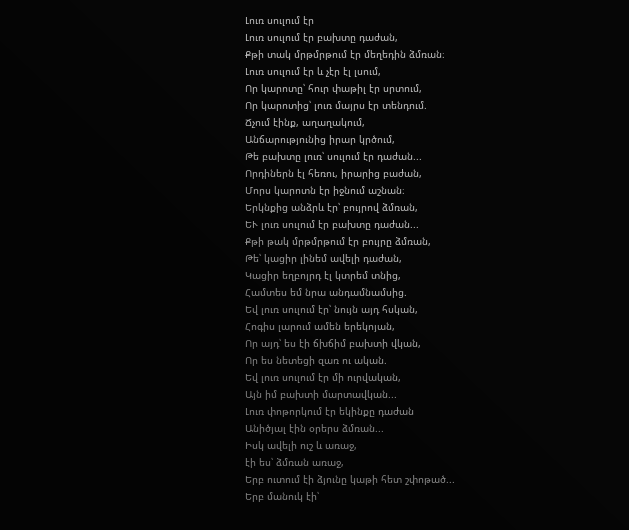Լուռ սուլում էր
Լուռ սուլում էր բախտը դաժան,
Քթի տակ մրթմրթում էր մեղեդին ձմռան։
Լուռ սուլում էր և չէր էլ լսում,
Որ կարոտը՝ հուր փաթիլ էր սրտում,
Որ կարոտից՝ լուռ մայրս էր տենդում.
Ճչում էինք, աղաղակում,
Անճարությունից իրար կրծում,
Թե բախտը լուռ՝ սուլում էր դաժան...
Որդիներն էլ հեռու, իրարից բաժան,
Մորս կարոտն էր իջնում աշնան։
Երկնքից անձրև էր՝ բույրով ձմռան,
ԵՒ լուռ սուլում էր բախտը դաժան...
Քթի թակ մրթմրթում էր բույրը ձմռան,
Թե՝ կացիր լինեմ ավելի դաժան,
Կացիր եղբոյրդ էլ կտրեմ տնից,
Համտես եմ նրա անդամնամսից.
Եվ լուռ սուլում էր՝ նույն այդ հսկան,
Հոգիս լարում ամեն երեկոյան,
Որ այդ՝ ես էի ճխճիմ բախտի վկան,
Որ ես նետեցի զառ ու ական.
Եվ լուռ սուլում էր մի ուրվական,
Այն իմ բախտի մարտավկան...
Լուռ փոթորկում էր եկինքը դաժան
Անիծյալ էին օրերս ձմռան...
Իսկ ավելի ուշ և առաջ,
էի ես՝ ձմռան առաջ,
Երբ ուտում էի ձյունը կաթի հետ շփոթած...
Երբ մանուկ էի՝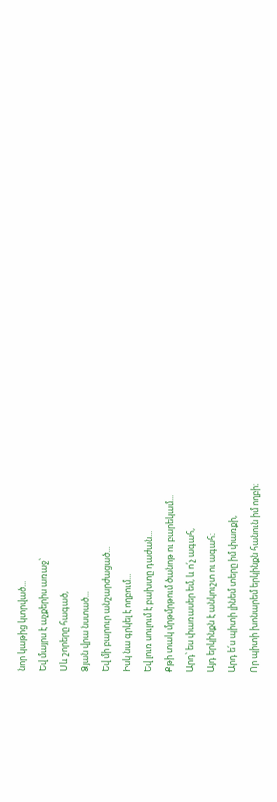նոր կաթից կտրված...
Եվ մայրս է աչքերիս առաջ՝
Սև շորերը հագած,
Ձյան վրա նստած...
Եվ մի բարուր անշարժացած...
Իսկ նա գրկել է ողբում...
Եվ լուռ սուլում է բախտը դաժան...
Քթի տակ մրթմրթում ծանոթ ու բարեկամ...
Արդ՝ ես փառասեր եմ, և ո՛չ ագահ,
Այդ երկինքն է անկուշտ ու ագահ։
Արդ ե՛ս պիտի լինեմ տերը իմ փառքի,
Որ պիտի խոնարեմ երկինքն հանուն իմ ողբի։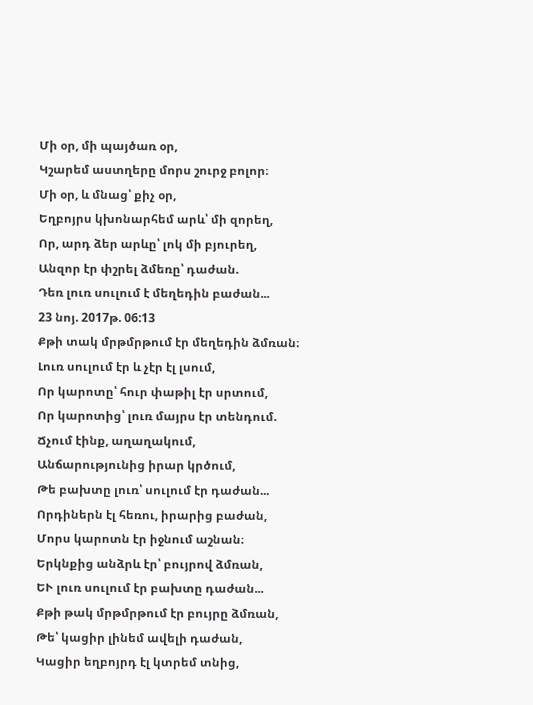Մի օր, մի պայծառ օր,
Կշարեմ աստղերը մորս շուրջ բոլոր։
Մի օր, և մնաց՝ քիչ օր,
Եղբոյրս կխոնարհեմ արև՝ մի զորեղ,
Որ, արդ ձեր արևը՝ լոկ մի բյուրեղ,
Անզոր էր փշրել ձմեռը՝ դաժան.
Դեռ լուռ սուլում է մեղեդին բաժան...
23 նոյ. 2017թ. 06:13
Քթի տակ մրթմրթում էր մեղեդին ձմռան։
Լուռ սուլում էր և չէր էլ լսում,
Որ կարոտը՝ հուր փաթիլ էր սրտում,
Որ կարոտից՝ լուռ մայրս էր տենդում.
Ճչում էինք, աղաղակում,
Անճարությունից իրար կրծում,
Թե բախտը լուռ՝ սուլում էր դաժան...
Որդիներն էլ հեռու, իրարից բաժան,
Մորս կարոտն էր իջնում աշնան։
Երկնքից անձրև էր՝ բույրով ձմռան,
ԵՒ լուռ սուլում էր բախտը դաժան...
Քթի թակ մրթմրթում էր բույրը ձմռան,
Թե՝ կացիր լինեմ ավելի դաժան,
Կացիր եղբոյրդ էլ կտրեմ տնից,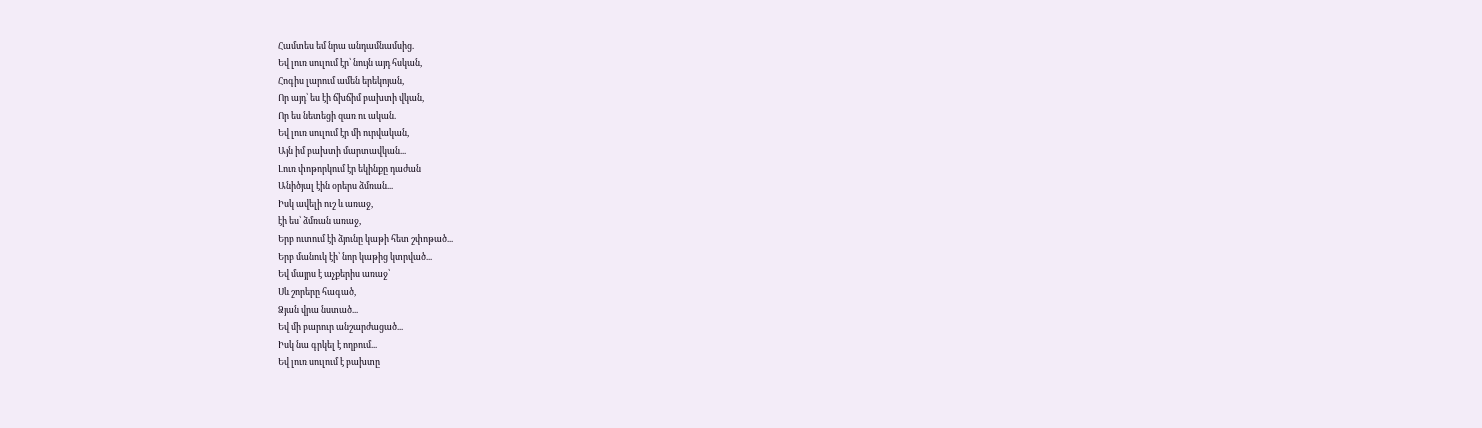Համտես եմ նրա անդամնամսից.
Եվ լուռ սուլում էր՝ նույն այդ հսկան,
Հոգիս լարում ամեն երեկոյան,
Որ այդ՝ ես էի ճխճիմ բախտի վկան,
Որ ես նետեցի զառ ու ական.
Եվ լուռ սուլում էր մի ուրվական,
Այն իմ բախտի մարտավկան...
Լուռ փոթորկում էր եկինքը դաժան
Անիծյալ էին օրերս ձմռան...
Իսկ ավելի ուշ և առաջ,
էի ես՝ ձմռան առաջ,
Երբ ուտում էի ձյունը կաթի հետ շփոթած...
Երբ մանուկ էի՝ նոր կաթից կտրված...
Եվ մայրս է աչքերիս առաջ՝
Սև շորերը հագած,
Ձյան վրա նստած...
Եվ մի բարուր անշարժացած...
Իսկ նա գրկել է ողբում...
Եվ լուռ սուլում է բախտը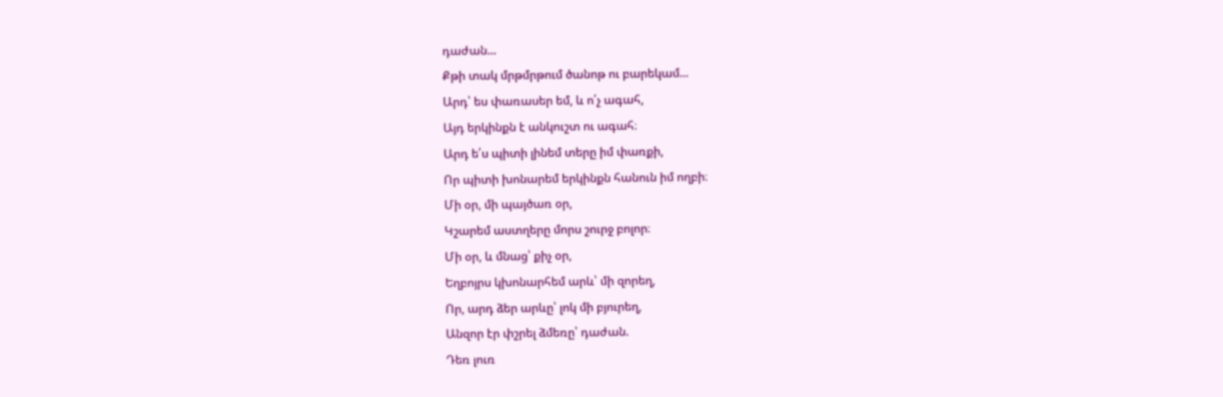դաժան...
Քթի տակ մրթմրթում ծանոթ ու բարեկամ...
Արդ՝ ես փառասեր եմ, և ո՛չ ագահ,
Այդ երկինքն է անկուշտ ու ագահ։
Արդ ե՛ս պիտի լինեմ տերը իմ փառքի,
Որ պիտի խոնարեմ երկինքն հանուն իմ ողբի։
Մի օր, մի պայծառ օր,
Կշարեմ աստղերը մորս շուրջ բոլոր։
Մի օր, և մնաց՝ քիչ օր,
Եղբոյրս կխոնարհեմ արև՝ մի զորեղ,
Որ, արդ ձեր արևը՝ լոկ մի բյուրեղ,
Անզոր էր փշրել ձմեռը՝ դաժան.
Դեռ լուռ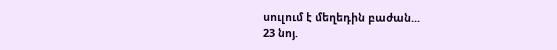սուլում է մեղեդին բաժան...
23 նոյ.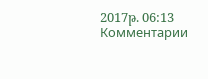2017թ. 06:13
Комментарии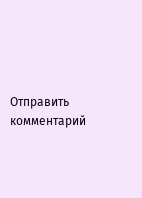Отправить комментарий